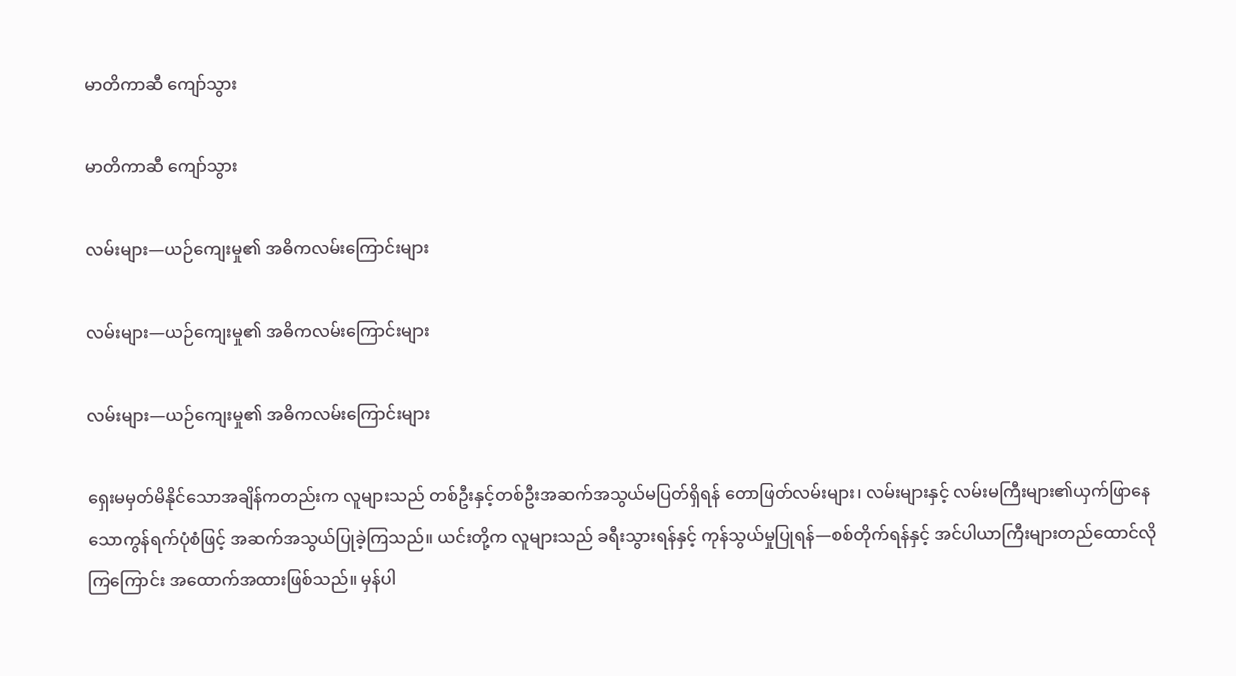မာတိကာဆီ ကျော်သွား

မာတိကာဆီ ကျော်သွား

လမ်းများ—ယဉ်ကျေးမှု၏ အဓိကလမ်းကြောင်းများ

လမ်းများ—ယဉ်ကျေးမှု၏ အဓိကလမ်းကြောင်းများ

လမ်းများ—ယဉ်ကျေးမှု၏ အဓိကလမ်းကြောင်းများ

ရှေးမမှတ်မိနိုင်သောအချိန်ကတည်းက လူများသည် တစ်ဦးနှင့်တစ်ဦးအဆက်အသွယ်မပြတ်ရှိရန် တောဖြတ်လမ်းများ၊ လမ်းများနှင့် လမ်းမကြီးများ၏ယှက်ဖြာနေသောကွန်ရက်ပုံစံဖြင့် အဆက်အသွယ်ပြုခဲ့ကြသည်။ ယင်းတို့က လူများသည် ခရီးသွားရန်နှင့် ကုန်သွယ်မှုပြုရန်—စစ်တိုက်ရန်နှင့် အင်ပါယာကြီးများတည်ထောင်လိုကြကြောင်း အထောက်အထားဖြစ်သည်။ မှန်ပါ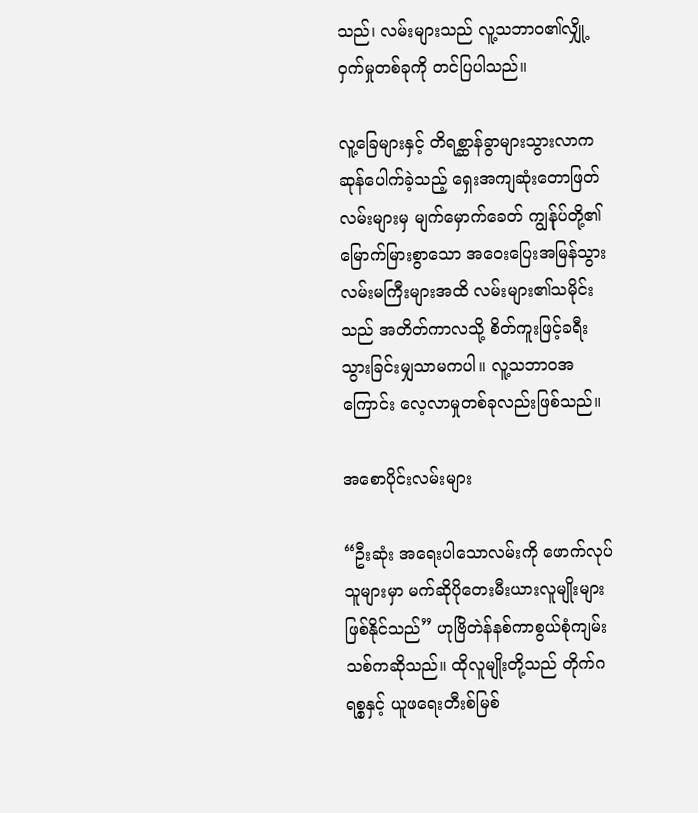သည်၊ လမ်းများသည် လူ့သဘာဝ၏လျှို့ဝှက်မှုတစ်ခုကို တင်ပြပါသည်။

လူ့ခြေများနှင့် တိရစ္ဆာန်ခွာများသွားလာကဆုန်ပေါက်ခဲ့သည့် ရှေးအကျဆုံးတောဖြတ်လမ်းများမှ မျက်မှောက်ခေတ် ကျွန်ုပ်တို့၏ မြောက်မြားစွာသော အဝေးပြေးအမြန်သွားလမ်းမကြီးများအထိ လမ်းများ၏သမိုင်းသည် အတိတ်ကာလသို့ စိတ်ကူးဖြင့်ခရီးသွားခြင်းမျှသာမကပါ။ လူ့သဘာဝအကြောင်း လေ့လာမှုတစ်ခုလည်းဖြစ်သည်။

အစောပိုင်းလမ်းများ

“ဦးဆုံး အရေးပါသောလမ်းကို ဖောက်လုပ်သူများမှာ မက်ဆိုပိုတေးမီးယားလူမျိုးများဖြစ်နိုင်သည်” ဟုဗြိတဲန်နစ်ကာစွယ်စုံကျမ်းသစ်ကဆိုသည်။ ထိုလူမျိုးတို့သည် တိုက်ဂရစ္စနှင့် ယူဖရေးတီးစ်မြစ်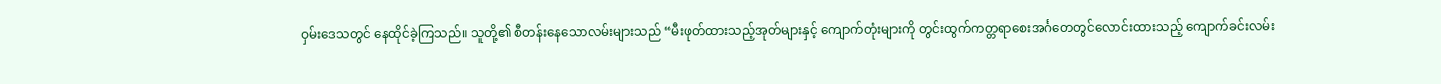ဝှမ်းဒေသတွင် နေထိုင်ခဲ့ကြသည်။ သူတို့၏ စီတန်းနေသောလမ်းများသည် “မီးဖုတ်ထားသည့်အုတ်များနှင့် ကျောက်တုံးများကို တွင်းထွက်ကတ္တရာစေးအင်္ဂတေတွင်လောင်းထားသည့် ကျောက်ခင်းလမ်း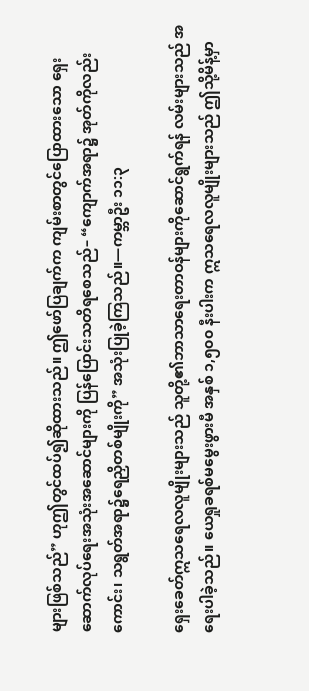များဖြစ်သည်” ဟုဤတွင်ထပ်၍ဆိုထားသည်။ ဤဖော်ပြချက်က ကျမ်းစာတွင်ပြောထားသော ရှေးဆောက်လုပ်ရေးအသုံးအဆောင်များကို ပြန်ပြောင်းသတိရစေသည်– “ကျောက်အရာ၌ အုတ်ကိုလည်းကောင်း၊ သရွတ်အရာ၌ရေညှိတစ်မျိုးကို” အသုံးပြုခဲ့ကြသည်။—ကမ္ဘာဦး ၁၁:၃

ရှေးခေတ်ဣသရေလလူမျိုးများသည် သူတို့၏ဘာသာရေးတာဝန်များကိုဆောင်ရွက်ရန် လမ်းများသည် အရေးပါခဲ့သည်။ ယေရှုခရစ်မမွေးဖွားမီ အနှစ် ၁,၅၀၀ နီးပါးက ဣသရေလလူမျိုးများသည် ဤသို့မိန့်မှာ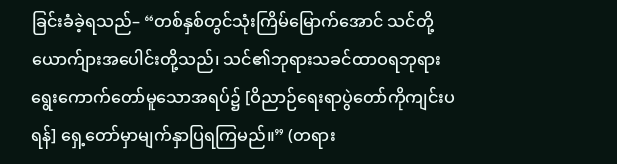ခြင်းခံခဲ့ရသည်– “တစ်နှစ်တွင်သုံးကြိမ်မြောက်အောင် သင်တို့ယောက်ျားအပေါင်းတို့သည်၊ သင်၏ဘုရားသခင်ထာဝရဘုရား ရွေးကောက်တော်မူသောအရပ်၌ [ဝိညာဉ်ရေးရာပွဲတော်ကိုကျင်းပရန်] ရှေ့တော်မှာမျက်နှာပြရကြမည်။” (တရား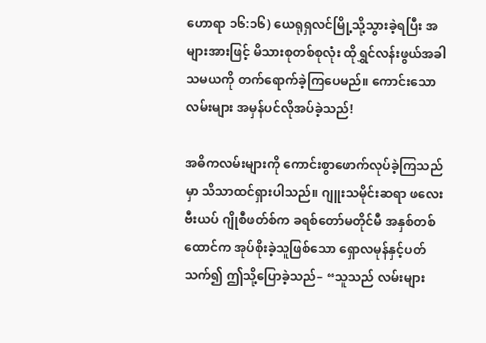ဟောရာ ၁၆:၁၆) ယေရုရှလင်မြို့သို့သွားခဲ့ရပြီး အများအားဖြင့် မိသားစုတစ်စုလုံး ထိုရွှင်လန်းဖွယ်အခါသမယကို တက်ရောက်ခဲ့ကြပေမည်။ ကောင်းသောလမ်းများ အမှန်ပင်လိုအပ်ခဲ့သည်!

အဓိကလမ်းများကို ကောင်းစွာဖောက်လုပ်ခဲ့ကြသည်မှာ သိသာထင်ရှားပါသည်။ ဂျူးသမိုင်းဆရာ ဖလေးဗီးယပ် ဂျိုစီဖတ်စ်က ခရစ်တော်မတိုင်မီ အနှစ်တစ်ထောင်က အုပ်စိုးခဲ့သူဖြစ်သော ရှောလမုန်နှင့်ပတ်သက်၍ ဤသို့ပြောခဲ့သည်– “သူသည် လမ်းများ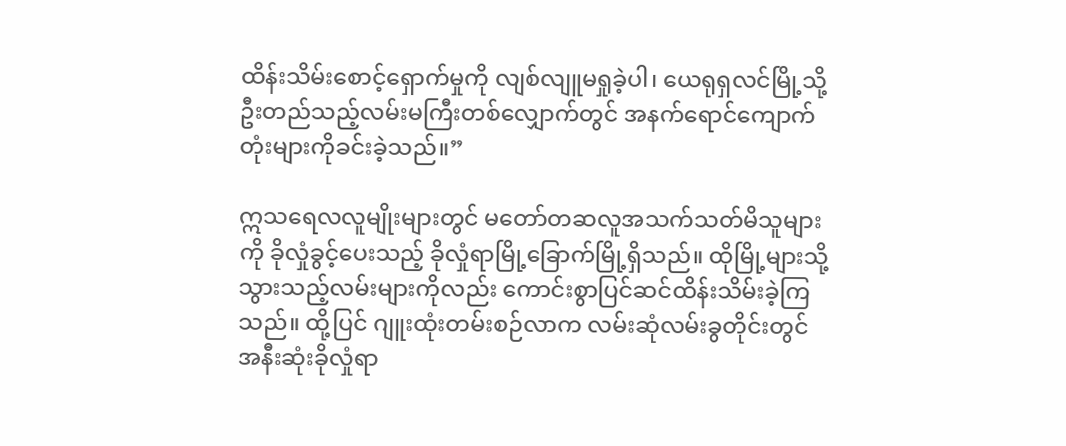ထိန်းသိမ်းစောင့်ရှောက်မှုကို လျစ်လျူမရှုခဲ့ပါ၊ ယေရုရှလင်မြို့သို့ဦးတည်သည့်လမ်းမကြီးတစ်လျှောက်တွင် အနက်ရောင်ကျောက်တုံးများကိုခင်းခဲ့သည်။”

ဣသရေလလူမျိုးများတွင် မတော်တဆလူအသက်သတ်မိသူများကို ခိုလှုံခွင့်ပေးသည့် ခိုလှုံရာမြို့ခြောက်မြို့ရှိသည်။ ထိုမြို့များသို့သွားသည့်လမ်းများကိုလည်း ကောင်းစွာပြင်ဆင်ထိန်းသိမ်းခဲ့ကြသည်။ ထို့ပြင် ဂျူးထုံးတမ်းစဉ်လာက လမ်းဆုံလမ်းခွတိုင်းတွင် အနီးဆုံးခိုလှုံရာ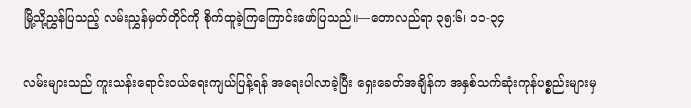မြို့သို့ညွှန်ပြသည့် လမ်းညွှန်မှတ်တိုင်ကို စိုက်ထူခဲ့ကြကြောင်းဖော်ပြသည်။—တောလည်ရာ ၃၅:၆၊ ၁၁-၃၄

လမ်းများသည် ကူးသန်းရောင်းဝယ်ရေးကျယ်ပြန့်ရန် အရေးပါလာခဲ့ပြီး ရှေးခေတ်အချိန်က အနှစ်သက်ဆုံးကုန်ပစ္စည်းများမှ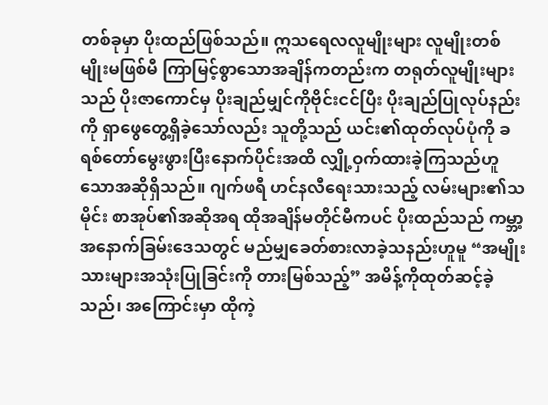တစ်ခုမှာ ပိုးထည်ဖြစ်သည်။ ဣသရေလလူမျိုးများ လူမျိုးတစ်မျိုးမဖြစ်မီ ကြာမြင့်စွာသောအချိန်ကတည်းက တရုတ်လူမျိုးများသည် ပိုးဇာကောင်မှ ပိုးချည်မျှင်ကိုဗိုင်းငင်ပြီး ပိုးချည်ပြုလုပ်နည်းကို ရှာဖွေတွေ့ရှိခဲ့သော်လည်း သူတို့သည် ယင်း၏ထုတ်လုပ်ပုံကို ခရစ်တော်မွေးဖွားပြီးနောက်ပိုင်းအထိ လျှို့ဝှက်ထားခဲ့ကြသည်ဟူသောအဆိုရှိသည်။ ဂျက်ဖရီ ဟင်နလီရေးသားသည့် လမ်းများ၏သမိုင်း စာအုပ်၏အဆိုအရ ထိုအချိန်မတိုင်မီကပင် ပိုးထည်သည် ကမ္ဘာ့အနောက်ခြမ်းဒေသတွင် မည်မျှခေတ်စားလာခဲ့သနည်းဟူမူ “အမျိုးသားများအသုံးပြုခြင်းကို တားမြစ်သည့်” အမိန့်ကိုထုတ်ဆင့်ခဲ့သည်၊ အကြောင်းမှာ ထိုကဲ့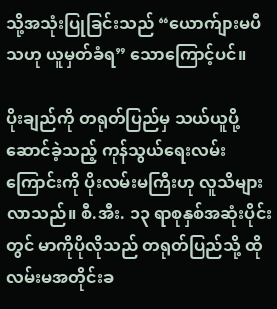သို့အသုံးပြုခြင်းသည် “ယောက်ျားမပီသဟု ယူမှတ်ခံရ” သောကြောင့်ပင်။

ပိုးချည်ကို တရုတ်ပြည်မှ သယ်ယူပို့ဆောင်ခဲ့သည့် ကုန်သွယ်ရေးလမ်းကြောင်းကို ပိုးလမ်းမကြီးဟု လူသိများလာသည်။ စီ.အီး. ၁၃ ရာစုနှစ်အဆုံးပိုင်းတွင် မာကိုပိုလိုသည် တရုတ်ပြည်သို့ ထိုလမ်းမအတိုင်းခ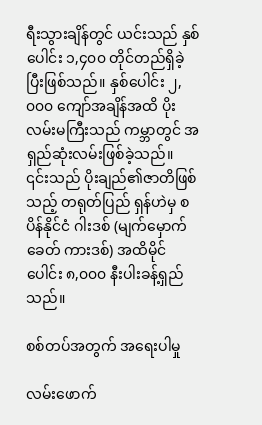ရီးသွားချိန်တွင် ယင်းသည် နှစ်ပေါင်း ၁,၄၀၀ တိုင်တည်ရှိခဲ့ပြီးဖြစ်သည်။ နှစ်ပေါင်း ၂,၀၀၀ ကျော်အချိန်အထိ ပိုးလမ်းမကြီးသည် ကမ္ဘာတွင် အရှည်ဆုံးလမ်းဖြစ်ခဲ့သည်။ ၎င်းသည် ပိုးချည်၏ဇာတိဖြစ်သည့် တရုတ်ပြည် ရှန်ဟဲမှ စပိန်နိုင်ငံ ဂါးဒစ် (မျက်မှောက်ခေတ် ကားဒစ်) အထိမိုင်ပေါင်း ၈,၀၀၀ နီးပါးခန့်ရှည်သည်။

စစ်တပ်အတွက် အရေးပါမှု

လမ်းဖောက်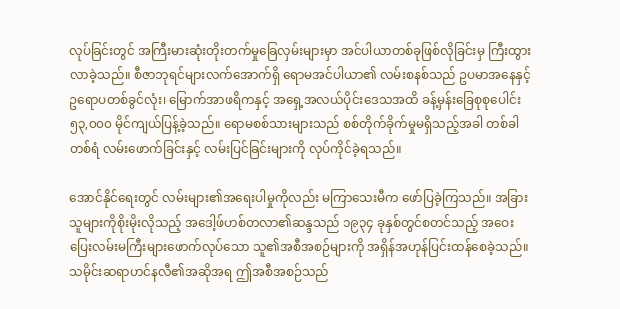လုပ်ခြင်းတွင် အကြီးမားဆုံးတိုးတက်မှုခြေလှမ်းများမှာ အင်ပါယာတစ်ခုဖြစ်လိုခြင်းမှ ကြီးထွားလာခဲ့သည်။ စီဇာဘုရင်များလက်အောက်ရှိ ရောမအင်ပါယာ၏ လမ်းစနစ်သည် ဥပမာအနေနှင့် ဥရောပတစ်ခွင်လုံး၊ မြောက်အာဖရိကနှင့် အရှေ့အလယ်ပိုင်းဒေသအထိ ခန့်မှန်းခြေစုစုပေါင်း ၅၃,၀၀၀ မိုင်ကျယ်ပြန့်ခဲ့သည်။ ရောမစစ်သားများသည် စစ်တိုက်ခိုက်မှုမရှိသည့်အခါ တစ်ခါတစ်ရံ လမ်းဖောက်ခြင်းနှင့် လမ်းပြင်ခြင်းများကို လုပ်ကိုင်ခဲ့ရသည်။

အောင်နိုင်ရေးတွင် လမ်းများ၏အရေးပါမှုကိုလည်း မကြာသေးမီက ဖော်ပြခဲ့ကြသည်။ အခြားသူများကိုစိုးမိုးလိုသည့် အဒေါ့ဖ်ဟစ်တလာ၏ဆန္ဒသည် ၁၉၃၄ ခုနှစ်တွင်စတင်သည့် အဝေးပြေးလမ်းမကြီးများဖောက်လုပ်သော သူ၏အစီအစဉ်များကို အရှိန်အဟုန်ပြင်းထန်စေခဲ့သည်။ သမိုင်းဆရာဟင်နလီ၏အဆိုအရ ဤအစီအစဉ်သည်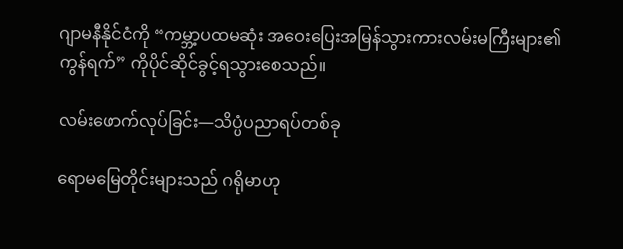ဂျာမနီနိုင်ငံကို “ကမ္ဘာ့ပထမဆုံး အဝေးပြေးအမြန်သွားကားလမ်းမကြီးများ၏ကွန်ရက်” ကိုပိုင်ဆိုင်ခွင့်ရသွားစေသည်။

လမ်းဖောက်လုပ်ခြင်း—သိပ္ပံပညာရပ်တစ်ခု

ရောမမြေတိုင်းများသည် ဂရိုမာဟု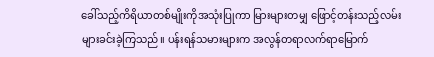ခေါ်သည့်ကိရိယာတစ်မျိုးကိုအသုံးပြုကာ မြားများတမျှ ဖြောင့်တန်းသည့်လမ်းများခင်းခဲ့ကြသည်။ ပန်းရန်သမားများက အလွန်တရာလက်ရာမြောက်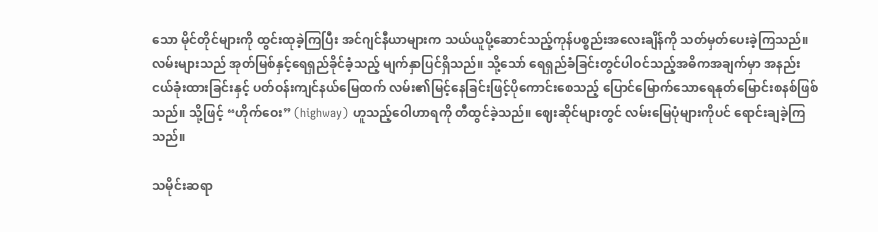သော မိုင်တိုင်များကို ထွင်းထုခဲ့ကြပြီး အင်ဂျင်နီယာများက သယ်ယူပို့ဆောင်သည့်ကုန်ပစ္စည်းအလေးချိန်ကို သတ်မှတ်ပေးခဲ့ကြသည်။ လမ်းများသည် အုတ်မြစ်နှင့်ရေရှည်ခိုင်ခံ့သည့် မျက်နှာပြင်ရှိသည်။ သို့သော် ရေရှည်ခံခြင်းတွင်ပါဝင်သည့်အဓိကအချက်မှာ အနည်းငယ်ခုံးထားခြင်းနှင့် ပတ်ဝန်းကျင်နယ်မြေထက် လမ်း၏မြင့်နေခြင်းဖြင့်ပိုကောင်းစေသည့် ပြောင်မြောက်သောရေနုတ်မြောင်းစနစ်ဖြစ်သည်။ သို့ဖြင့် “ဟိုက်ဝေး” (highway) ဟူသည့်ဝေါဟာရကို တီထွင်ခဲ့သည်။ ဈေးဆိုင်များတွင် လမ်းမြေပုံများကိုပင် ရောင်းချခဲ့ကြသည်။

သမိုင်းဆရာ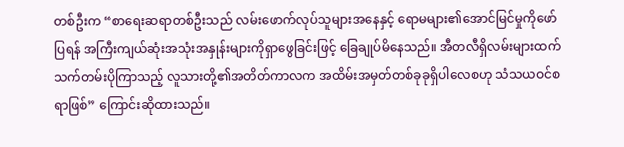တစ်ဦးက “စာရေးဆရာတစ်ဦးသည် လမ်းဖောက်လုပ်သူများအနေနှင့် ရောမများ၏အောင်မြင်မှုကိုဖော်ပြရန် အကြီးကျယ်ဆုံးအသုံးအနှုန်းများကိုရှာဖွေခြင်းဖြင့် ခြေချုပ်မိနေသည်။ အီတလီရှိလမ်းများထက် သက်တမ်းပိုကြာသည့် လူသားတို့၏အတိတ်ကာလက အထိမ်းအမှတ်တစ်ခုခုရှိပါလေစဟု သံသယဝင်စရာဖြစ်” ကြောင်းဆိုထားသည်။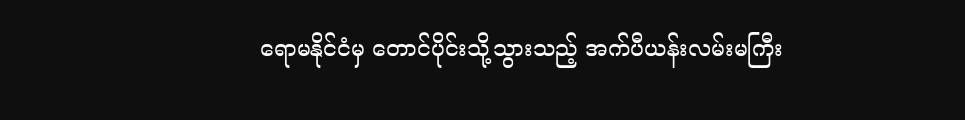ရောမနိုင်ငံမှ တောင်ပိုင်းသို့သွားသည့် အက်ပီယန်းလမ်းမကြီး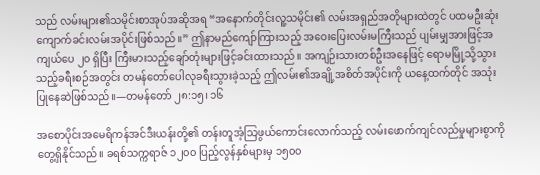သည် လမ်းများ၏သမိုင်းစာအုပ်အဆိုအရ “အနောက်တိုင်းလူ့သမိုင်း၏ လမ်းအရှည်အတိုများထဲတွင် ပထမဦးဆုံးကျောက်ခင်းလမ်းအပိုင်းဖြစ်သည်။” ဤနာမည်ကျော်ကြားသည့် အဝေးပြေးလမ်းမကြီးသည် ပျမ်းမျှအားဖြင့်အကျယ်ပေ ၂၀ ရှိပြီး ကြီးမားသည့်ချော်တုံးများဖြင့်ခင်းထားသည်။ အကျဉ်းသားတစ်ဦးအနေဖြင့် ရောမမြို့သို့သွားသည့်ခရီးစဉ်အတွင်း တမန်တော်ပေါလုခရီးသွားခဲ့သည့် ဤလမ်း၏အချို့အစိတ်အပိုင်းကို ယနေ့ထက်တိုင် အသုံးပြုနေဆဲဖြစ်သည်။—တမန်တော် ၂၈:၁၅၊ ၁၆

အစောပိုင်းအမေရိကန်အင်ဒီးယန်းတို့၏ တန်းတူအံ့သြဖွယ်ကောင်းလောက်သည့် လမ်းဖောက်ကျင်လည်မှုများစွာကို တွေ့ရှိနိုင်သည်။ ခရစ်သက္ကရာဇ် ၁၂၀၀ ပြည့်လွန်နှစ်များမှ ၁၅၀၀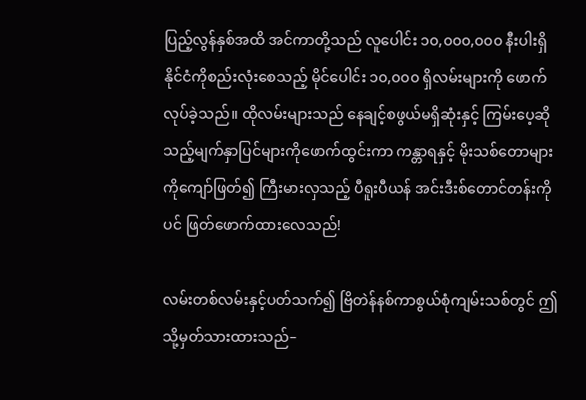ပြည့်လွန်နှစ်အထိ အင်ကာတို့သည် လူပေါင်း ၁၀,၀၀၀,၀၀၀ နီးပါးရှိနိုင်ငံကိုစည်းလုံးစေသည့် မိုင်ပေါင်း ၁၀,၀၀၀ ရှိလမ်းများကို ဖောက်လုပ်ခဲ့သည်။ ထိုလမ်းများသည် နေချင့်စဖွယ်မရှိဆုံးနှင့် ကြမ်းပေ့ဆိုသည့်မျက်နှာပြင်များကိုဖောက်ထွင်းကာ ကန္တာရနှင့် မိုးသစ်တောများကိုကျော်ဖြတ်၍ ကြီးမားလှသည့် ပီရူးပီယန် အင်းဒီးစ်တောင်တန်းကိုပင် ဖြတ်ဖောက်ထားလေသည်!

လမ်းတစ်လမ်းနှင့်ပတ်သက်၍ ဗြိတဲန်နစ်ကာစွယ်စုံကျမ်းသစ်တွင် ဤသို့မှတ်သားထားသည်–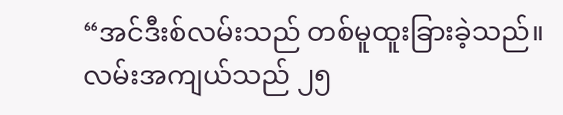“အင်ဒီးစ်လမ်းသည် တစ်မူထူးခြားခဲ့သည်။ လမ်းအကျယ်သည် ၂၅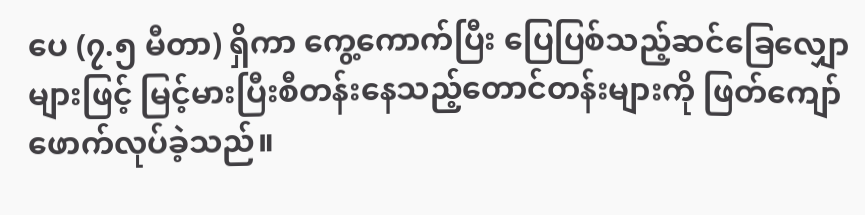ပေ (၇.၅ မီတာ) ရှိကာ ကွေ့ကောက်ပြီး ပြေပြစ်သည့်ဆင်ခြေလျှောများဖြင့် မြင့်မားပြီးစီတန်းနေသည့်တောင်တန်းများကို ဖြတ်ကျော်ဖောက်လုပ်ခဲ့သည်။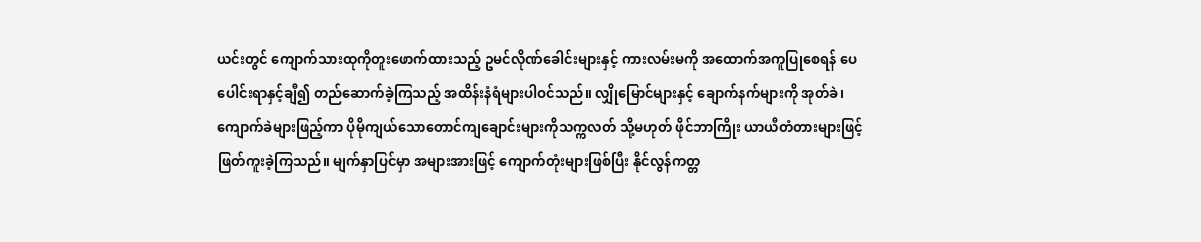ယင်းတွင် ကျောက်သားထုကိုတူးဖောက်ထားသည့် ဥမင်လိုဏ်ခေါင်းများနှင့် ကားလမ်းမကို အထောက်အကူပြုစေရန် ပေပေါင်းရာနှင့်ချီ၍ တည်ဆောက်ခဲ့ကြသည့် အထိန်းနံရံများပါဝင်သည်။ လျှိုမြောင်များနှင့် ချောက်နက်များကို အုတ်ခဲ၊ ကျောက်ခဲများဖြည့်ကာ ပိုမိုကျယ်သောတောင်ကျချောင်းများကိုသက္ကလတ် သို့မဟုတ် ဖိုင်ဘာကြိုး ယာယီတံတားများဖြင့် ဖြတ်ကူးခဲ့ကြသည်။ မျက်နှာပြင်မှာ အများအားဖြင့် ကျောက်တုံးများဖြစ်ပြီး နိုင်လွန်ကတ္တ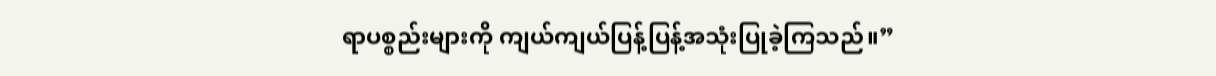ရာပစ္စည်းများကို ကျယ်ကျယ်ပြန့်ပြန့်အသုံးပြုခဲ့ကြသည်။”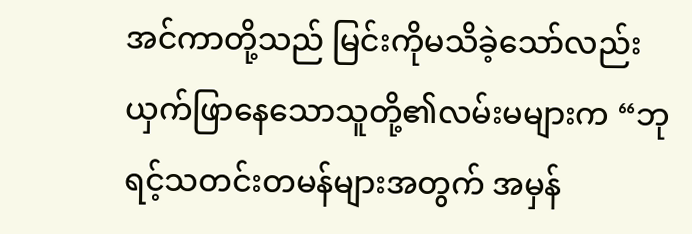အင်ကာတို့သည် မြင်းကိုမသိခဲ့သော်လည်း ယှက်ဖြာနေသောသူတို့၏လမ်းမများက “ဘုရင့်သတင်းတမန်များအတွက် အမှန်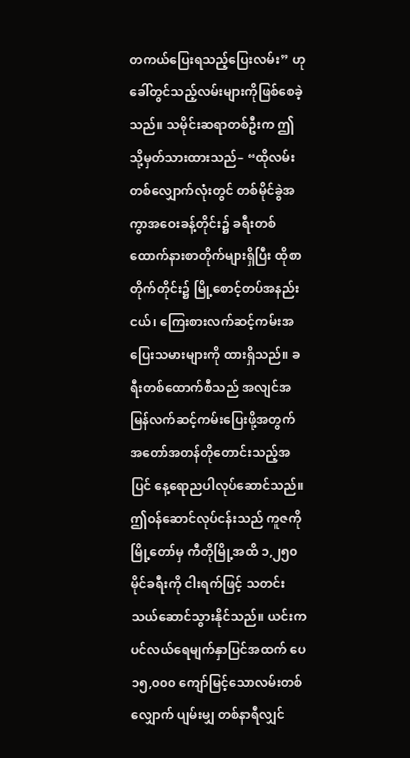တကယ်ပြေးရသည့်ပြေးလမ်း” ဟုခေါ်တွင်သည့်လမ်းများကိုဖြစ်စေခဲ့သည်။ သမိုင်းဆရာတစ်ဦးက ဤသို့မှတ်သားထားသည်– “ထိုလမ်းတစ်လျှောက်လုံးတွင် တစ်မိုင်ခွဲအကွာအဝေးခန့်တိုင်း၌ ခရီးတစ်ထောက်နားစာတိုက်များရှိပြီး ထိုစာတိုက်တိုင်း၌ မြို့စောင့်တပ်အနည်းငယ်၊ ကြေးစားလက်ဆင့်ကမ်းအပြေးသမားများကို ထားရှိသည်။ ခရီးတစ်ထောက်စီသည် အလျင်အမြန်လက်ဆင့်ကမ်းပြေးဖို့အတွက် အတော်အတန်တိုတောင်းသည့်အပြင် နေ့ရောညပါလုပ်ဆောင်သည်။ ဤဝန်ဆောင်လုပ်ငန်းသည် ကူဇကိုမြို့တော်မှ ကီတိုမြို့အထိ ၁,၂၅၀ မိုင်ခရီးကို ငါးရက်ဖြင့် သတင်းသယ်ဆောင်သွားနိုင်သည်။ ယင်းက ပင်လယ်ရေမျက်နှာပြင်အထက် ပေ ၁၅,၀၀၀ ကျော်မြင့်သောလမ်းတစ်လျှောက် ပျမ်းမျှ တစ်နာရီလျှင်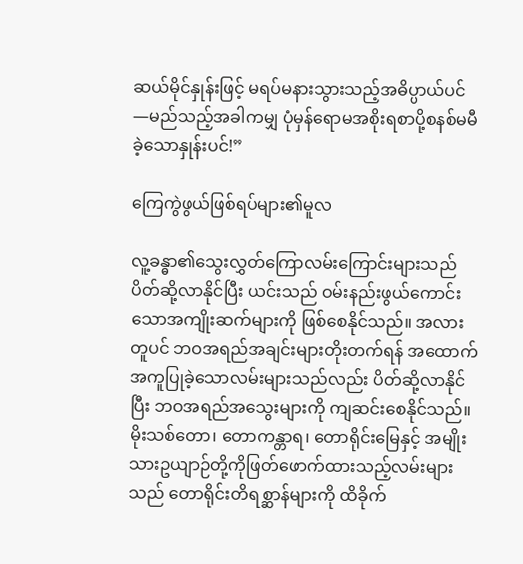ဆယ်မိုင်နှုန်းဖြင့် မရပ်မနားသွားသည့်အဓိပ္ပာယ်ပင်—မည်သည့်အခါကမျှ ပုံမှန်ရောမအစိုးရစာပို့စနစ်မမီခဲ့သောနှုန်းပင်!”

ကြေကွဲဖွယ်ဖြစ်ရပ်များ၏မူလ

လူ့ခန္ဓာ၏သွေးလွှတ်ကြောလမ်းကြောင်းများသည် ပိတ်ဆို့လာနိုင်ပြီး ယင်းသည် ဝမ်းနည်းဖွယ်ကောင်းသောအကျိုးဆက်များကို ဖြစ်စေနိုင်သည်။ အလားတူပင် ဘဝအရည်အချင်းများတိုးတက်ရန် အထောက်အကူပြုခဲ့သောလမ်းများသည်လည်း ပိတ်ဆို့လာနိုင်ပြီး ဘဝအရည်အသွေးများကို ကျဆင်းစေနိုင်သည်။ မိုးသစ်တော၊ တောကန္တာရ၊ တောရိုင်းမြေနှင့် အမျိုးသားဥယျာဉ်တို့ကိုဖြတ်ဖောက်ထားသည့်လမ်းများသည် တောရိုင်းတိရစ္ဆာန်များကို ထိခိုက်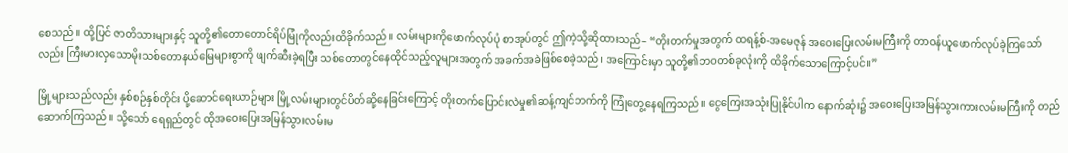စေသည်။ ထို့ပြင် ဇာတိသားများနှင့် သူတို့၏တောတောင်ရိပ်မြုံကိုလည်းထိခိုက်သည်။ လမ်းများကိုဖောက်လုပ်ပုံ စာအုပ်တွင် ဤကဲ့သို့ဆိုထားသည်– “တိုးတက်မှုအတွက် ထရန့်စ်-အမေဇုန် အဝေးပြေးလမ်းမကြီးကို တာဝန်ယူဖောက်လုပ်ခဲ့ကြသော်လည်း ကြီးမားလှသောမိုးသစ်တောနယ်မြေများစွာကို ဖျက်ဆီးခဲ့ရပြီး သစ်တောတွင်နေထိုင်သည့်လူများအတွက် အခက်အခဲဖြစ်စေခဲ့သည်၊ အကြောင်းမှာ သူတို့၏ဘဝတစ်ခုလုံးကို ထိခိုက်သောကြောင့်ပင်။”

မြို့များသည်လည်း နှစ်စဉ်နှစ်တိုင်း ပို့ဆောင်ရေးယာဉ်များ မြို့လမ်းများတွင်ပိတ်ဆို့နေခြင်းကြောင့် တိုးတက်ပြောင်းလဲမှု၏ဆန့်ကျင်ဘက်ကို ကြုံတွေ့နေရကြသည်။ ငွေကြေးအသုံးပြုနိုင်ပါက နောက်ဆုံး၌ အဝေးပြေးအမြန်သွားကားလမ်းမကြီးကို တည်ဆောက်ကြသည်။ သို့သော် ရေရှည်တွင် ထိုအဝေးပြေးအမြန်သွားလမ်းမ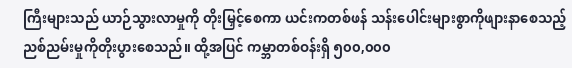ကြီးများသည် ယာဉ်သွားလာမှုကို တိုးမြှင့်စေကာ ယင်းကတစ်ဖန် သန်းပေါင်းများစွာကိုဖျားနာစေသည့် ညစ်ညမ်းမှုကိုတိုးပွားစေသည်။ ထို့အပြင် ကမ္ဘာတစ်ဝန်းရှိ ၅၀၀,၀၀၀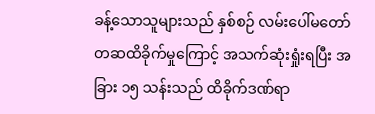ခန့်သောသူများသည် နှစ်စဉ် လမ်းပေါ်မတော်တဆထိခိုက်မှုကြောင့် အသက်ဆုံးရှုံးရပြီး အခြား ၁၅ သန်းသည် ထိခိုက်ဒဏ်ရာ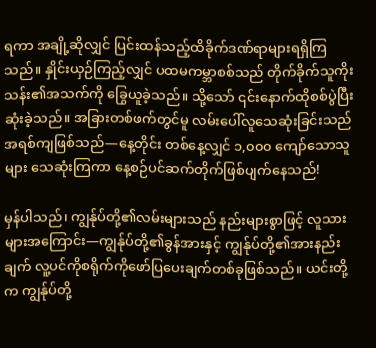ရကာ အချို့ဆိုလျှင် ပြင်းထန်သည့်ထိခိုက်ဒဏ်ရာများရရှိကြသည်။ နှိုင်းယှဉ်ကြည့်လျှင် ပထမကမ္ဘာစစ်သည် တိုက်ခိုက်သူကိုးသန်း၏အသက်ကို ခြွေယူခဲ့သည်။ သို့သော် ၎င်းနောက်ထိုစစ်ပွဲပြီးဆုံးခဲ့သည်။ အခြားတစ်ဖက်တွင်မူ လမ်းပေါ်လူသေဆုံးခြင်းသည် အရစ်ကျဖြစ်သည်—နေ့တိုင်း တစ်နေ့လျှင် ၁,၀၀၀ ကျော်သောသူများ သေဆုံးကြကာ နေ့စဉ်ပင်ဆက်တိုက်ဖြစ်ပျက်နေသည်!

မှန်ပါသည်၊ ကျွန်ုပ်တို့၏လမ်းများသည် နည်းများစွာဖြင့် လူသားများအကြောင်း—ကျွန်ုပ်တို့၏ခွန်အားနှင့် ကျွန်ုပ်တို့၏အားနည်းချက် လူ့ပင်ကိုစရိုက်ကိုဖော်ပြပေးချက်တစ်ခုဖြစ်သည်။ ယင်းတို့က ကျွန်ုပ်တို့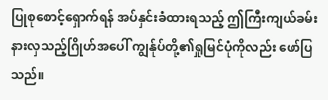ပြုစုစောင့်ရှောက်ရန် အပ်နှင်းခံထားရသည့် ဤကြီးကျယ်ခမ်းနားလှသည့်ဂြိုဟ်အပေါ် ကျွန်ုပ်တို့၏ရှုမြင်ပုံကိုလည်း ဖော်ပြသည်။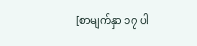[စာမျက်နှာ ၁၇ ပါ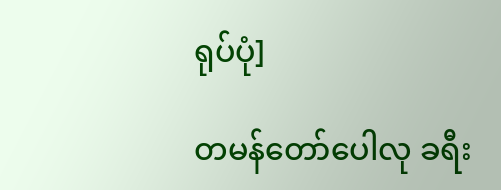ရုပ်ပုံ]

တမန်တော်ပေါလု ခရီး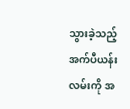သွားခဲ့သည့် အက်ပီယန်းလမ်းကို အ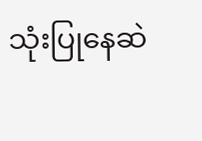သုံးပြုနေဆဲ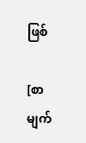ဖြစ်

[စာမျက်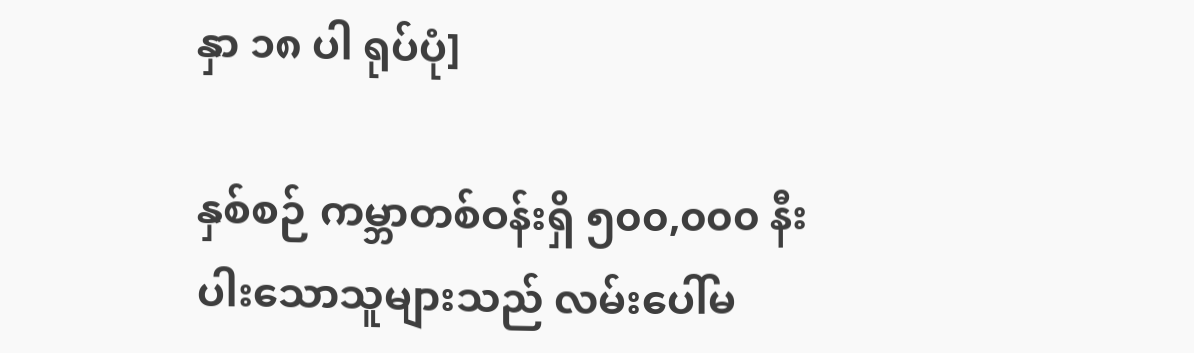နှာ ၁၈ ပါ ရုပ်ပုံ]

နှစ်စဉ် ကမ္ဘာတစ်ဝန်းရှိ ၅၀၀,၀၀၀ နီးပါးသောသူများသည် လမ်းပေါ်မ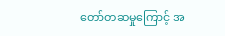တော်တဆမှုကြောင့် အ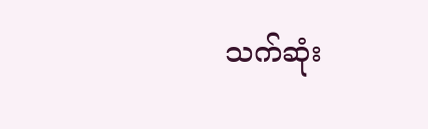သက်ဆုံး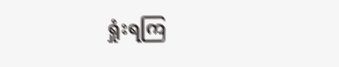ရှုံးရကြ